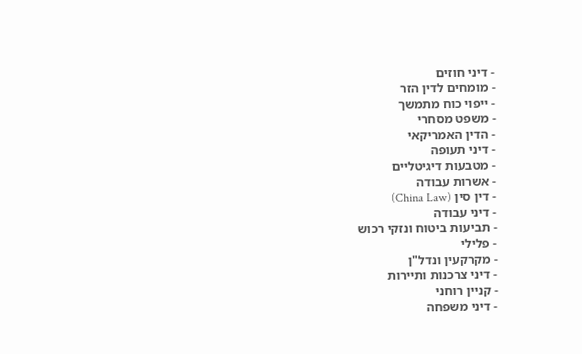- דיני חוזים
- מומחים לדין הזר
- ייפוי כוח מתמשך
- משפט מסחרי
- הדין האמריקאי
- דיני תעופה
- מטבעות דיגיטליים
- אשרות עבודה
- דין סין (China Law)
- דיני עבודה
- תביעות ביטוח ונזקי רכוש
- פלילי
- מקרקעין ונדל"ן
- דיני צרכנות ותיירות
- קניין רוחני
- דיני משפחה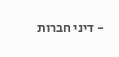- דיני חברות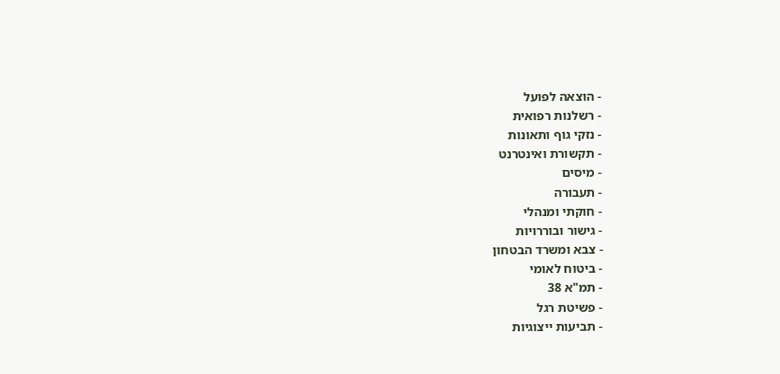- הוצאה לפועל
- רשלנות רפואית
- נזקי גוף ותאונות
- תקשורת ואינטרנט
- מיסים
- תעבורה
- חוקתי ומנהלי
- גישור ובוררויות
- צבא ומשרד הבטחון
- ביטוח לאומי
- תמ"א 38
- פשיטת רגל
- תביעות ייצוגיות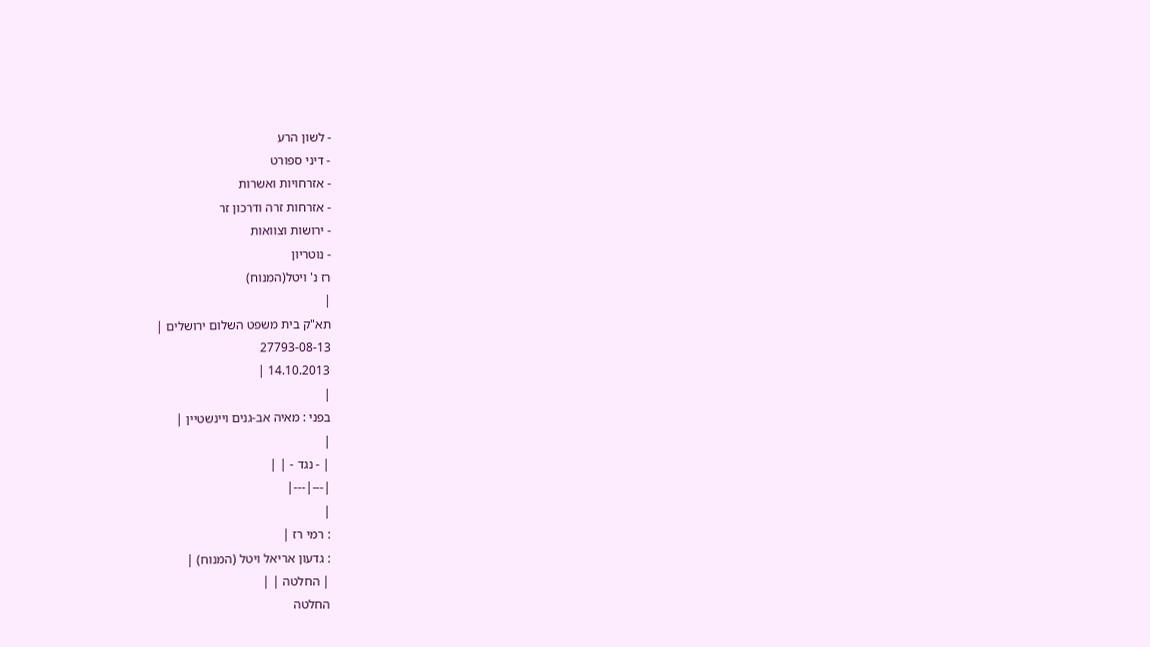- לשון הרע
- דיני ספורט
- אזרחויות ואשרות
- אזרחות זרה ודרכון זר
- ירושות וצוואות
- נוטריון
רז נ' ויטל(המנוח)
|
תא"ק בית משפט השלום ירושלים |
27793-08-13
14.10.2013 |
|
בפני : מאיה אב-גנים ויינשטיין |
|
| - נגד - | |
|---|---|
|
: רמי רז |
: גדעון אריאל ויטל (המנוח) |
| החלטה | |
החלטה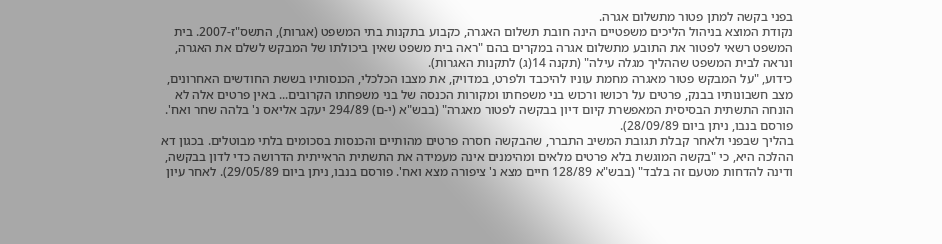בפני בקשה למתן פטור מתשלום אגרה.
נקודת המוצא בניהול הליכים משפטיים הינה חובת תשלום האגרה, כקבוע בתקנות בתי המשפט (אגרות), התשס"ז-2007. בית המשפט רשאי לפטור את התובע מתשלום אגרה במקרים בהם "ראה בית משפט שאין ביכולתו של המבקש לשלם את האגרה, ונראה לבית המשפט שההליך מגלה עילה" (תקנה 14(ג) לתקנות האגרות).
כידוע, "על המבקש פטור מאגרה מחמת עוניו להיכבד ולפרט, במדויק, את מצבו הכלכלי, הכנסותיו בששת החודשים האחרונים, מצב חשבונותיו בבנק, פרטים על רכושו ורכוש בני משפחתו ומקורות הכנסה של בני משפחתו הקרובים... באין פרטים אלה לא הונחה התשתית הבסיסית המאפשרת קיום דיון בבקשה לפטור מאגרה" (בבש"א (י-ם) 294/89 יעקב אליאס נ' בלהה שחר ואח'. פורסם בנבו, ניתן ביום 28/09/89).
בהליך שבפני ולאחר קבלת תגובת המשיב התברר, שהבקשה חסרה פרטים מהותיים והכנסות בסכומים בלתי מבוטלים. בכגון דא ההלכה היא, כי "בקשה המוגשת בלא פרטים מלאים ומהימנים אינה מעמידה את התשתית הראייתית הדרושה כדי לדון בבקשה, ודינה להדחות מטעם זה בלבד" (בבש"א 128/89 חיים מצא נ' ציפורה מצא ואח'. פורסם בנבו, ניתן ביום 29/05/89). לאחר עיון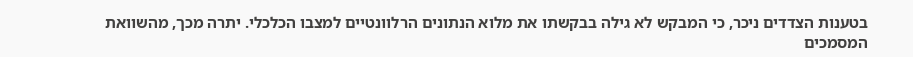בטענות הצדדים ניכר, כי המבקש לא גילה בבקשתו את מלוא הנתונים הרלוונטיים למצבו הכלכלי. יתרה מכך, מהשוואת המסמכים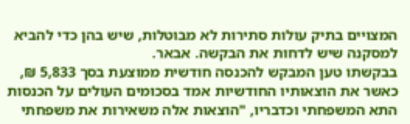המצויים בתיק עולות סתירות לא מבוטלות, שיש בהן כדי להביא למסקנה שיש לדחות את הבקשה. אבאר.
בבקשתו טען המבקש להכנסה חודשית ממוצעת בסך 5,833 ₪, כאשר את הוצאותיו החודשיות אמד בסכומים העולים על הכנסות התא המשפחתי וכדבריו, "הוצאות אלה משאירות את משפחתי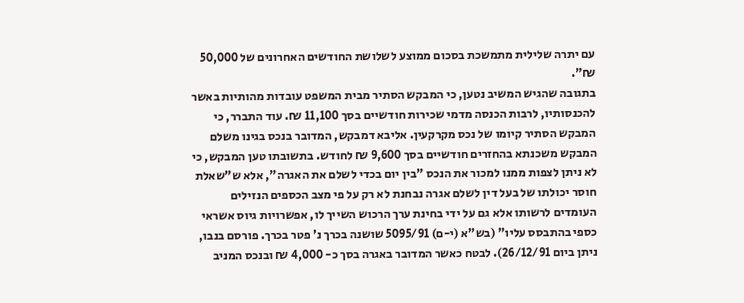עם יתרה שלילית מתמשכת בסכום ממוצע לשלושת החודשים האחרונים של 50,000 ₪".
בתגובה שהגיש המשיב נטען, כי המבקש הסתיר מבית המשפט עובדות מהותיות באשר להכנסותיו, לרבות הכנסה מדמי שכירות חודשיים בסך 11,100 ₪. עוד התברר, כי המבקש הסתיר קיומו של נכס מקרקעין. אליבא דמבקש, המדובר בנכס בגינו משלם המבקש משכנתא בהחזרים חודשיים בסך 9,600 ₪ לחודש. בתשובתו טען המבקש, כי לא ניתן לצפות ממנו למכור את הנכס "בין יום בכדי לשלם את האגרה", אלא ש"שאלת חוסר יכולתו של בעל דין לשלם אגרה נבחנת לא רק על פי מצב הכספים הנזילים העומדים לרשותו אלא גם על ידי בחינת ערך הרכוש השייך לו, אפשרויות גיוס אשראי כספי בהתבסס עליו" (בש"א (י-ם) 5095/91 שושנה בכרך נ' פטר בכרך. פורסם בנבו, ניתן ביום 26/12/91). לבטח כאשר המדובר באגרה בסך כ- 4,000 ₪ ובנכס המניב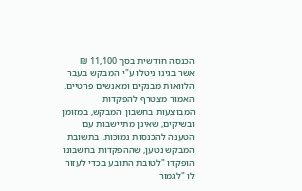הכנסה חודשית בסך 11,100 ₪ אשר בגינו ניטלו ע"י המבקש בעבר הלוואות מבנקים ומאנשים פרטיים.
האמור מצטרף להפקדות המבוצעות בחשבון המבקש, במזומן ובשיקים, שאינן מתיישבות עם הטענה להכנסות נמוכות. בתשובת המבקש נטען, שההפקדות בחשבונו הופקדו "לטובת התובע בכדי לעזור לו "לגמור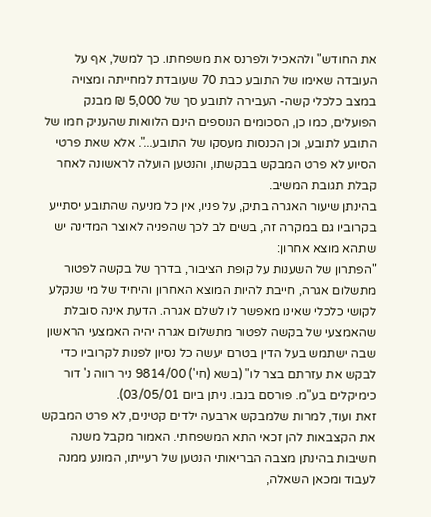את החודש" ולהאכיל ולפרנס את משפחתו. כך למשל, אף על העובדה שאימו של התובע כבת 70 שעובדת למחייתה ומצויה במצב כלכלי קשה- העבירה לתובע סך של 5,000 ₪ מבנק הפועלים, כמו כן, הסכומים הנוספים הינם הלוואות שהעניק חמו של התובע לתובע, וכן הכנסות מעסקו של התובע...". אלא שאת פרטי הסיוע לא פרט המבקש בבקשתו, והנטען הועלה לראשונה לאחר קבלת תגובת המשיב.
בהינתן שיעור האגרה בתיק, על פניו, אין כל מניעה שהתובע יסתייע בקרוביו גם במקרה זה, בשים לב לכך שהפניה לאוצר המדינה יש שתהא מוצא אחרון:
"הפתרון של השענות על קופת הציבור, בדרך של בקשה לפטור מתשלום אגרה, חייבת להיות המוצא האחרון והיחיד של מי שנקלע לקושי כלכלי שאינו מאפשר לו לשלם אגרה. הדעת אינה סובלת שהאמצעי של בקשה לפטור מתשלום אגרה יהיה האמצעי הראשון שבה ישתמש בעל הדין בטרם יעשה כל נסיון לפנות לקרוביו כדי לבקש את עזרתם בצר לו" (בשא (חי') 9814/00 ניר רווה נ' דור כימיקלים בע"מ. פורסם בנבו. ניתן ביום 03/05/01).
זאת ועוד, למרות שלמבקש ארבעה ילדים קטינים, לא פרט המבקש את הקצבאות להן זכאי התא המשפחתי. האמור מקבל משנה חשיבות בהינתן מצבה הבריאותי הנטען של רעייתו, המונע ממנה לעבוד ומכאן השאלה,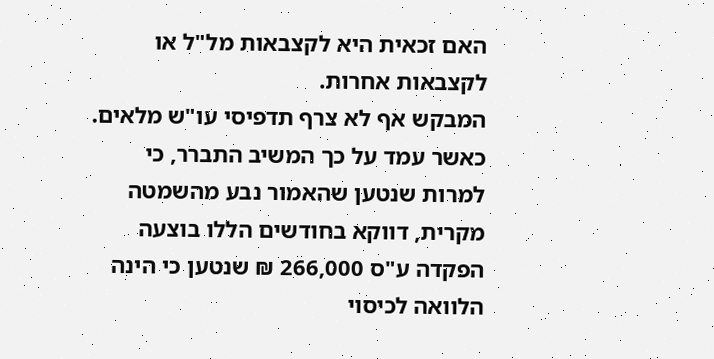האם זכאית היא לקצבאות מל"ל או לקצבאות אחרות.
המבקש אף לא צרף תדפיסי עו"ש מלאים. כאשר עמד על כך המשיב התברר, כי למרות שנטען שהאמור נבע מהשמטה מקרית, דווקא בחודשים הללו בוצעה הפקדה ע"ס 266,000 ₪ שנטען כי הינה הלוואה לכיסוי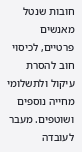חובות שנטל מאנשים פרטיים, לכיסוי חוב להסרת עיקול ולתשלומי מחייה נוספים ושוטפים. מעבר לעובדה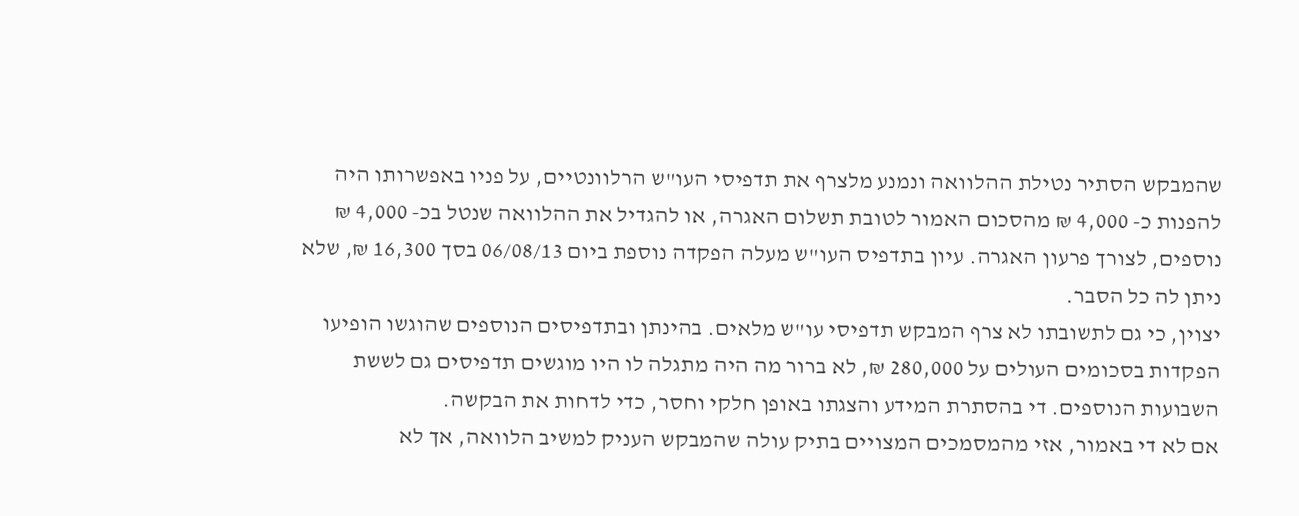שהמבקש הסתיר נטילת ההלוואה ונמנע מלצרף את תדפיסי העו"ש הרלוונטיים, על פניו באפשרותו היה להפנות כ- 4,000 ₪ מהסכום האמור לטובת תשלום האגרה, או להגדיל את ההלוואה שנטל בכ- 4,000 ₪ נוספים, לצורך פרעון האגרה. עיון בתדפיס העו"ש מעלה הפקדה נוספת ביום 06/08/13 בסך 16,300 ₪, שלא ניתן לה כל הסבר.
יצוין, כי גם לתשובתו לא צרף המבקש תדפיסי עו"ש מלאים. בהינתן ובתדפיסים הנוספים שהוגשו הופיעו הפקדות בסכומים העולים על 280,000 ₪, לא ברור מה היה מתגלה לו היו מוגשים תדפיסים גם לששת השבועות הנוספים. די בהסתרת המידע והצגתו באופן חלקי וחסר, כדי לדחות את הבקשה.
אם לא די באמור, אזי מהמסמכים המצויים בתיק עולה שהמבקש העניק למשיב הלוואה, אך לא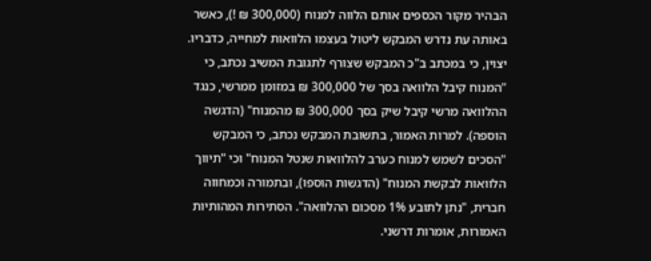הבהיר מקור הכספים אותם הלווה למנוח (300,000 ₪ !), כאשר באותה עת נדרש המבקש ליטול בעצמו הלוואות למחייה, כדבריו. יצוין, כי במכתב ב"כ המבקש שצורף לתגובת המשיב נכתב, כי "המנוח קיבל הלוואה בסך של 300,000 ₪ במזומן ממרשי, כנגד ההלוואה מרשי קיבל שיק בסך 300,000 ₪ מהמנוח" (הדגשה הוספה). למרות האמור, בתשובת המבקש נכתב, כי המבקש "הסכים לשמש למנוח כערב להלוואות שנטל המנוח" וכי "תיווך הלוואות לבקשת המנוח" (הדגשות הוספו), ובתמורה וכמחווה חברית, "נתן לתובע 1% מסכום ההלוואה". הסתירות המהותיות האמורות, אומרות דרשני.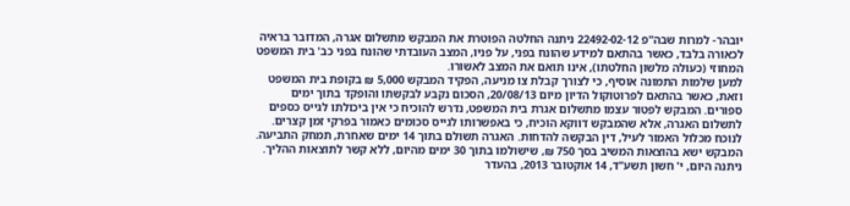יובהר- למרות שבה"פ 22492-02-12 ניתנה החלטה הפוטרת את המבקש מתשלום אגרה, המדובר בראיה לכאורה בלבד, כאשר בהתאם למידע שהונח בפני, על פניו, המצב העובדתי שהונח בפני כב' בית המשפט המחוזי (כעולה מלשון החלטתו), אינו תואם את המצב לאשורו.
למען שלמות התמונה אוסיף, כי לצורך קבלת צו מניעה, הפקיד המבקש 5,000 ₪ בקופת בית המשפט וזאת, כאשר בהתאם לפרוטוקול הדיון מיום 20/08/13, הסכום נקבע לבקשתו והופקד בתוך ימים ספורים. המבקש לפטור עצמו מתשלום אגרת בית המשפט, נדרש להוכיח כי אין ביכולתו לגייס כספים לתשלום האגרה, אלא שהמבקש דווקא הוכיח, כי באפשרותו לגייס סכומים כאמור בפרקי זמן קצרים.
לנוכח מכלול האמור לעיל, דין הבקשה להדחות. האגרה תשולם בתוך 14 ימים שאחרת, תמחק התביעה.
המבקש ישא בהוצאות המשיב בסך 750 ₪, שישולמו בתוך 30 ימים מהיום, ללא קשר לתוצאות ההליך.
ניתנה היום, י' חשון תשע"ד, 14 אוקטובר 2013, בהעדר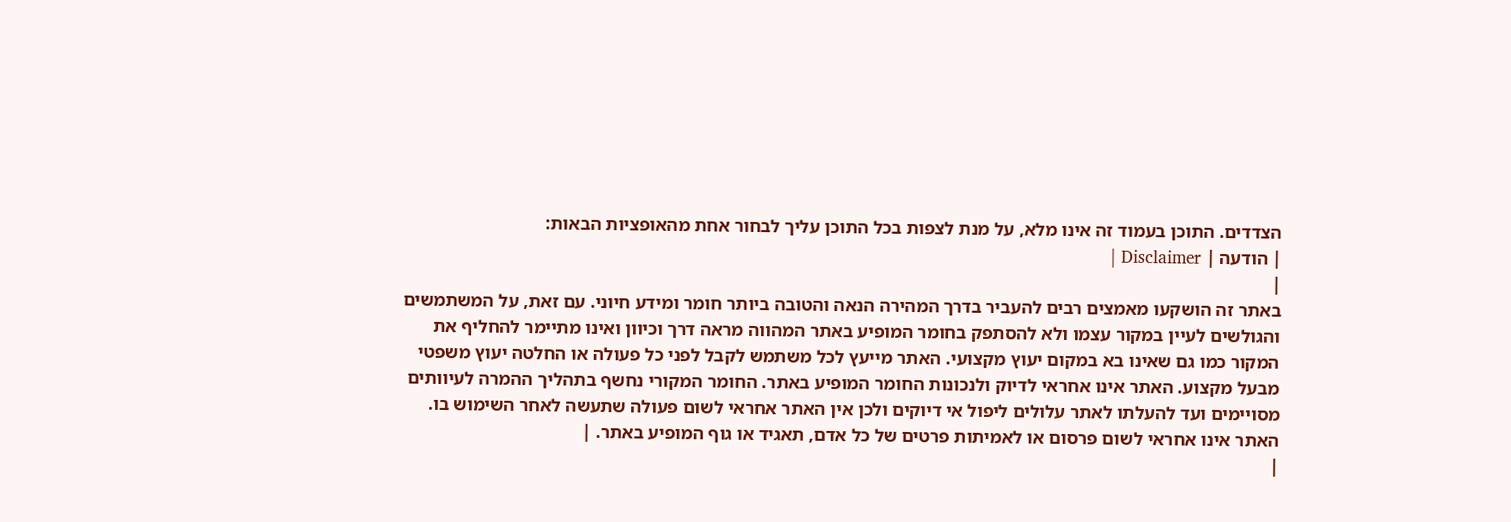הצדדים. התוכן בעמוד זה אינו מלא, על מנת לצפות בכל התוכן עליך לבחור אחת מהאופציות הבאות:
| הודעה | Disclaimer |
|
באתר זה הושקעו מאמצים רבים להעביר בדרך המהירה הנאה והטובה ביותר חומר ומידע חיוני. עם זאת, על המשתמשים והגולשים לעיין במקור עצמו ולא להסתפק בחומר המופיע באתר המהווה מראה דרך וכיוון ואינו מתיימר להחליף את המקור כמו גם שאינו בא במקום יעוץ מקצועי. האתר מייעץ לכל משתמש לקבל לפני כל פעולה או החלטה יעוץ משפטי מבעל מקצוע. האתר אינו אחראי לדיוק ולנכונות החומר המופיע באתר. החומר המקורי נחשף בתהליך ההמרה לעיוותים מסויימים ועד להעלתו לאתר עלולים ליפול אי דיוקים ולכן אין האתר אחראי לשום פעולה שתעשה לאחר השימוש בו. האתר אינו אחראי לשום פרסום או לאמיתות פרטים של כל אדם, תאגיד או גוף המופיע באתר. |
|